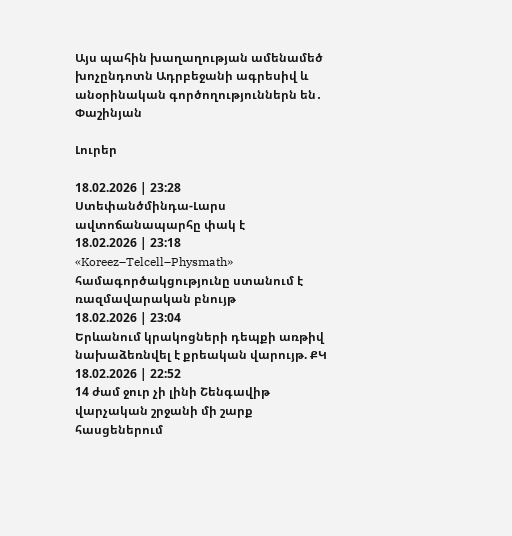Այս պահին խաղաղության ամենամեծ խոչընդոտն Ադրբեջանի ագրեսիվ և անօրինական գործողություններն են․ Փաշինյան

Լուրեր

18.02.2026 | 23:28
Ստեփանծմինդա-Լարս ավտոճանապարհը փակ է
18.02.2026 | 23:18
«Koreez–Telcell–Physmath» համագործակցությունը ստանում է ռազմավարական բնույթ
18.02.2026 | 23:04
Երևանում կրակոցների դեպքի առթիվ նախաձեռնվել է քրեական վարույթ. ՔԿ
18.02.2026 | 22:52
14 ժամ ջուր չի լինի Շենգավիթ վարչական շրջանի մի շարք հասցեներում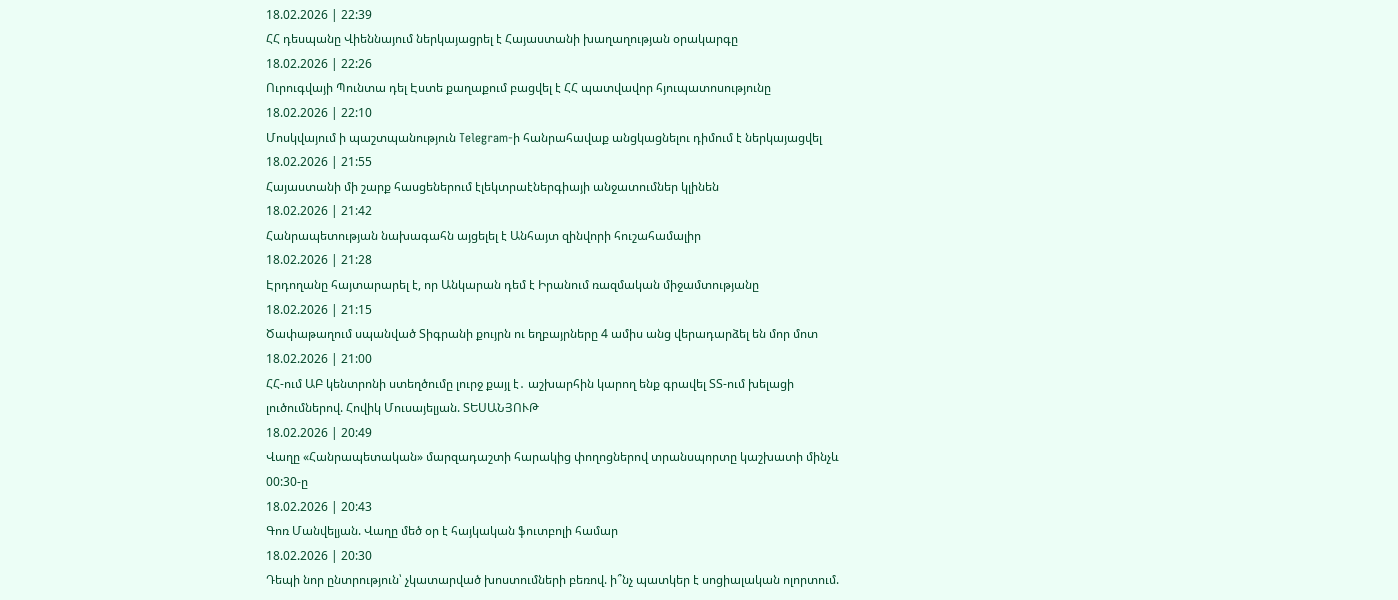18.02.2026 | 22:39
ՀՀ դեսպանը Վիեննայում ներկայացրել է Հայաստանի խաղաղության օրակարգը
18.02.2026 | 22:26
Ուրուգվայի Պունտա դել Էստե քաղաքում բացվել է ՀՀ պատվավոր հյուպատոսությունը
18.02.2026 | 22:10
Մոսկվայում ի պաշտպանություն Telegram-ի հանրահավաք անցկացնելու դիմում է ներկայացվել
18.02.2026 | 21:55
Հայաստանի մի շարք հասցեներում էլեկտրաէներգիայի անջատումներ կլինեն
18.02.2026 | 21:42
Հանրապետության նախագահն այցելել է Անհայտ զինվորի հուշահամալիր
18.02.2026 | 21:28
Էրդողանը հայտարարել է, որ Անկարան դեմ է Իրանում ռազմական միջամտությանը
18.02.2026 | 21:15
Ծափաթաղում սպանված Տիգրանի քույրն ու եղբայրները 4 ամիս անց վերադարձել են մոր մոտ
18.02.2026 | 21:00
ՀՀ-ում ԱԲ կենտրոնի ստեղծումը լուրջ քայլ է․ աշխարհին կարող ենք գրավել ՏՏ-ում խելացի լուծումներով. Հովիկ Մուսայելյան. ՏԵՍԱՆՅՈՒԹ
18.02.2026 | 20:49
Վաղը «Հանրապետական» մարզադաշտի հարակից փողոցներով տրանսպորտը կաշխատի մինչև 00:30-ը
18.02.2026 | 20:43
Գոռ Մանվելյան. Վաղը մեծ օր է հայկական ֆուտբոլի համար
18.02.2026 | 20:30
Դեպի նոր ընտրություն՝ չկատարված խոստումների բեռով. ի՞նչ պատկեր է սոցիալական ոլորտում.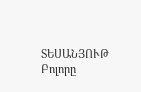ՏԵՍԱՆՅՈՒԹ
Բոլորը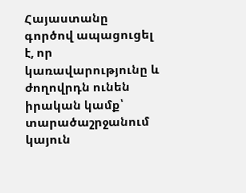Հայաստանը գործով ապացուցել է, որ կառավարությունը և ժողովրդն ունեն իրական կամք՝ տարածաշրջանում կայուն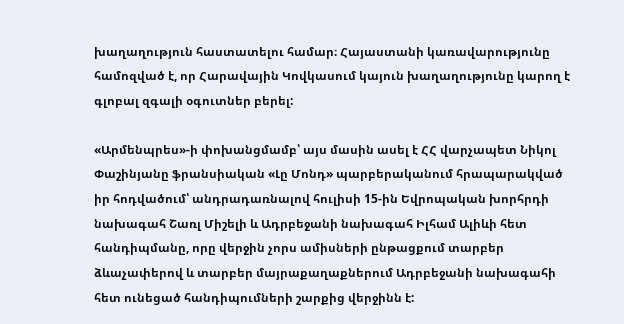խաղաղություն հաստատելու համար։ Հայաստանի կառավարությունը համոզված է, որ Հարավային Կովկասում կայուն խաղաղությունը կարող է գլոբալ զգալի օգուտներ բերել:

«Արմենպրես»-ի փոխանցմամբ՝ այս մասին ասել է ՀՀ վարչապետ Նիկոլ Փաշինյանը ֆրանսիական «Լը Մոնդ» պարբերականում հրապարակված իր հոդվածում՝ անդրադառնալով հուլիսի 15-ին Եվրոպական խորհրդի նախագահ Շառլ Միշելի և Ադրբեջանի նախագահ Իլհամ Ալիևի հետ հանդիպմանը, որը վերջին չորս ամիսների ընթացքում տարբեր ձևաչափերով և տարբեր մայրաքաղաքներում Ադրբեջանի նախագահի հետ ունեցած հանդիպումների շարքից վերջինն է: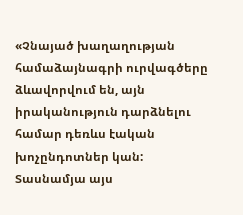«Չնայած խաղաղության համաձայնագրի ուրվագծերը ձևավորվում են, այն իրականություն դարձնելու համար դեռևս էական խոչընդոտներ կան: Տասնամյա այս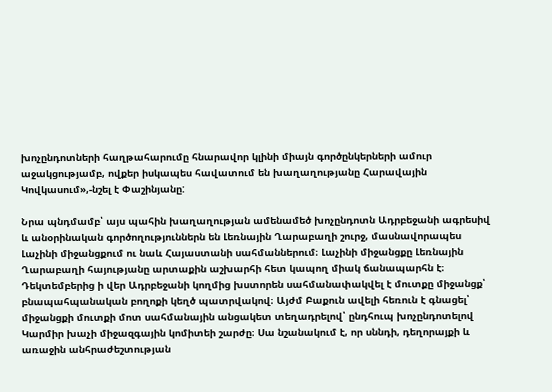խոչընդոտների հաղթահարումը հնարավոր կլինի միայն գործընկերների ամուր աջակցությամբ, ովքեր իսկապես հավատում են խաղաղությանը Հարավային Կովկասում»,-նշել է Փաշինյանը:

Նրա պնդմամբ՝ այս պահին խաղաղության ամենամեծ խոչընդոտն Ադրբեջանի ագրեսիվ և անօրինական գործողություններն են Լեռնային Ղարաբաղի շուրջ, մասնավորապես Լաչինի միջանցքում ու նաև Հայաստանի սահմաններում։ Լաչինի միջանցքը Լեռնային Ղարաբաղի հայությանը արտաքին աշխարհի հետ կապող միակ ճանապարհն է։ Դեկտեմբերից ի վեր Ադրբեջանի կողմից խստորեն սահմանափակվել է մուտքը միջանցք՝ բնապահպանական բողոքի կեղծ պատրվակով։ Այժմ Բաքուն ավելի հեռուն է գնացել՝ միջանցքի մուտքի մոտ սահմանային անցակետ տեղադրելով՝ ընդհուպ խոչընդոտելով Կարմիր խաչի միջազգային կոմիտեի շարժը։ Սա նշանակում է, որ սննդի, դեղորայքի և առաջին անհրաժեշտության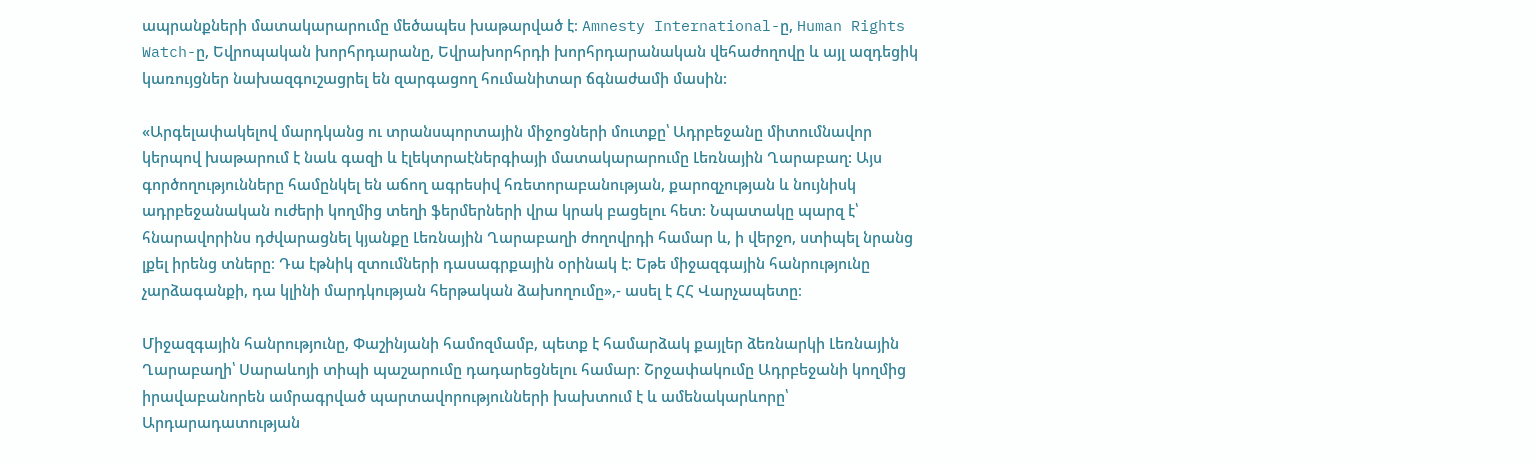ապրանքների մատակարարումը մեծապես խաթարված է։ Amnesty International-ը, Human Rights Watch-ը, Եվրոպական խորհրդարանը, Եվրախորհրդի խորհրդարանական վեհաժողովը և այլ ազդեցիկ կառույցներ նախազգուշացրել են զարգացող հումանիտար ճգնաժամի մասին:

«Արգելափակելով մարդկանց ու տրանսպորտային միջոցների մուտքը՝ Ադրբեջանը միտումնավոր կերպով խաթարում է նաև գազի և էլեկտրաէներգիայի մատակարարումը Լեռնային Ղարաբաղ: Այս գործողությունները համընկել են աճող ագրեսիվ հռետորաբանության, քարոզչության և նույնիսկ ադրբեջանական ուժերի կողմից տեղի ֆերմերների վրա կրակ բացելու հետ: Նպատակը պարզ է՝ հնարավորինս դժվարացնել կյանքը Լեռնային Ղարաբաղի ժողովրդի համար և, ի վերջո, ստիպել նրանց լքել իրենց տները։ Դա էթնիկ զտումների դասագրքային օրինակ է։ Եթե միջազգային հանրությունը չարձագանքի, դա կլինի մարդկության հերթական ձախողումը»,- ասել է ՀՀ Վարչապետը։

Միջազգային հանրությունը, Փաշինյանի համոզմամբ, պետք է համարձակ քայլեր ձեռնարկի Լեռնային Ղարաբաղի՝ Սարաևոյի տիպի պաշարումը դադարեցնելու համար։ Շրջափակումը Ադրբեջանի կողմից իրավաբանորեն ամրագրված պարտավորությունների խախտում է և ամենակարևորը՝ Արդարադատության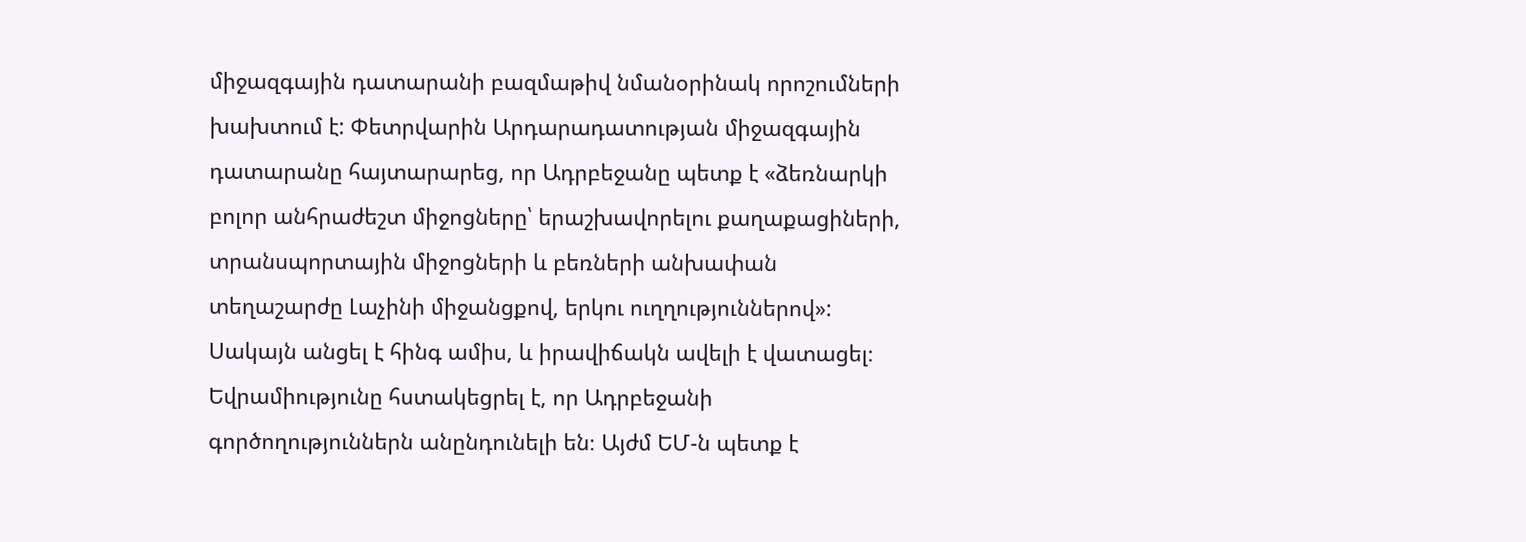միջազգային դատարանի բազմաթիվ նմանօրինակ որոշումների խախտում է: Փետրվարին Արդարադատության միջազգային դատարանը հայտարարեց, որ Ադրբեջանը պետք է «ձեռնարկի բոլոր անհրաժեշտ միջոցները՝ երաշխավորելու քաղաքացիների, տրանսպորտային միջոցների և բեռների անխափան տեղաշարժը Լաչինի միջանցքով, երկու ուղղություններով»: Սակայն անցել է հինգ ամիս, և իրավիճակն ավելի է վատացել։ Եվրամիությունը հստակեցրել է, որ Ադրբեջանի գործողություններն անընդունելի են։ Այժմ ԵՄ-ն պետք է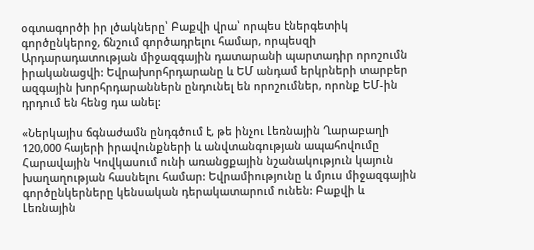օգտագործի իր լծակները՝ Բաքվի վրա՝ որպես էներգետիկ գործընկերոջ, ճնշում գործադրելու համար, որպեսզի Արդարադատության միջազգային դատարանի պարտադիր որոշումն իրականացվի: Եվրախորհրդարանը և ԵՄ անդամ երկրների տարբեր ազգային խորհրդարաններն ընդունել են որոշումներ, որոնք ԵՄ-ին դրդում են հենց դա անել:

«Ներկայիս ճգնաժամն ընդգծում է, թե ինչու Լեռնային Ղարաբաղի 120,000 հայերի իրավունքների և անվտանգության ապահովումը Հարավային Կովկասում ունի առանցքային նշանակություն կայուն խաղաղության հասնելու համար: Եվրամիությունը և մյուս միջազգային գործընկերները կենսական դերակատարում ունեն: Բաքվի և Լեռնային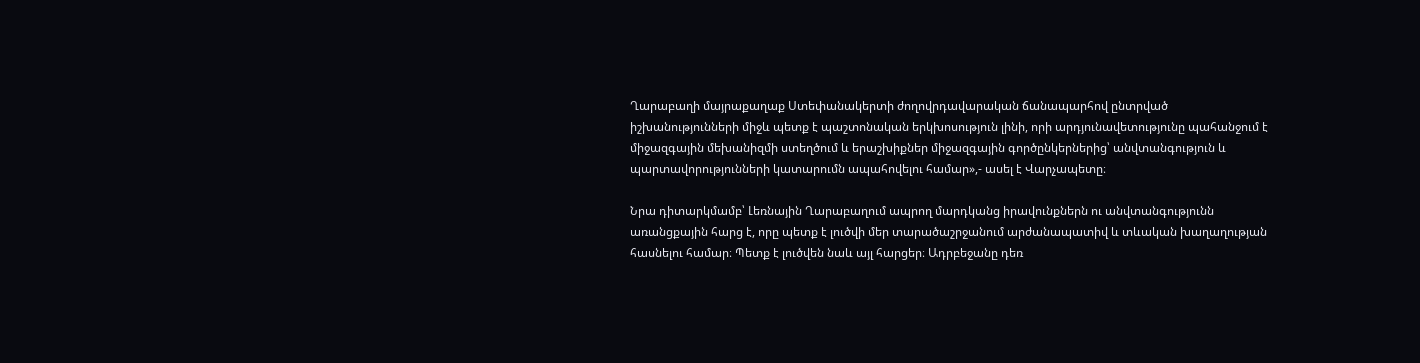Ղարաբաղի մայրաքաղաք Ստեփանակերտի ժողովրդավարական ճանապարհով ընտրված իշխանությունների միջև պետք է պաշտոնական երկխոսություն լինի, որի արդյունավետությունը պահանջում է միջազգային մեխանիզմի ստեղծում և երաշխիքներ միջազգային գործընկերներից՝ անվտանգություն և պարտավորությունների կատարումն ապահովելու համար»,- ասել է Վարչապետը։

Նրա դիտարկմամբ՝ Լեռնային Ղարաբաղում ապրող մարդկանց իրավունքներն ու անվտանգությունն առանցքային հարց է, որը պետք է լուծվի մեր տարածաշրջանում արժանապատիվ և տևական խաղաղության հասնելու համար։ Պետք է լուծվեն նաև այլ հարցեր։ Ադրբեջանը դեռ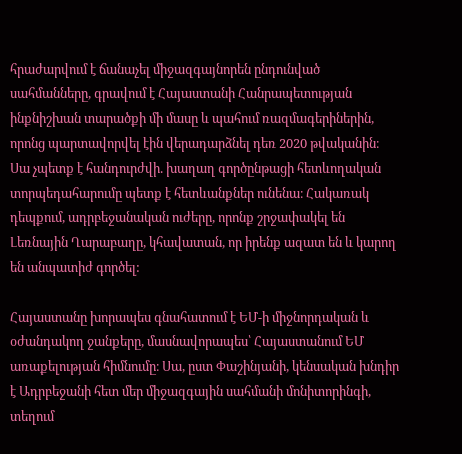հրաժարվում է ճանաչել միջազգայնորեն ընդունված սահմանները, գրավում է Հայաստանի Հանրապետության ինքնիշխան տարածքի մի մասը և պահում ռազմագերիներին, որոնց պարտավորվել էին վերադարձնել դեռ 2020 թվականին։ Սա չպետք է հանդուրժվի. խաղաղ գործընթացի հետևողական տորպեդահարումը պետք է հետևանքներ ունենա։ Հակառակ դեպքում, ադրբեջանական ուժերը, որոնք շրջափակել են Լեռնային Ղարաբաղը, կհավատան, որ իրենք ազատ են և կարող են անպատիժ գործել:

Հայաստանը խորապես գնահատում է ԵՄ-ի միջնորդական և օժանդակող ջանքերը, մասնավորապես՝ Հայաստանում ԵՄ առաքելության հիմնումը։ Սա, ըստ Փաշինյանի, կենսական խնդիր է Ադրբեջանի հետ մեր միջազգային սահմանի մոնիտորինգի, տեղում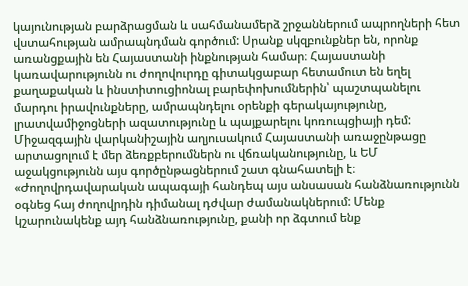կայունության բարձրացման և սահմանամերձ շրջաններում ապրողների հետ վստահության ամրապնդման գործում: Սրանք սկզբունքներ են, որոնք առանցքային են Հայաստանի ինքնության համար։ Հայաստանի կառավարությունն ու ժողովուրդը գիտակցաբար հետամուտ են եղել քաղաքական և ինստիտուցիոնալ բարեփոխումներին՝ պաշտպանելու մարդու իրավունքները, ամրապնդելու օրենքի գերակայությունը, լրատվամիջոցների ազատությունը և պայքարելու կոռուպցիայի դեմ: Միջազգային վարկանիշային աղյուսակում Հայաստանի առաջընթացը արտացոլում է մեր ձեռքբերումներն ու վճռականությունը, և ԵՄ աջակցությունն այս գործընթացներում շատ գնահատելի է։ «Ժողովրդավարական ապագայի հանդեպ այս անսասան հանձնառությունն օգնեց հայ ժողովրդին դիմանալ դժվար ժամանակներում: Մենք կշարունակենք այդ հանձնառությունը, քանի որ ձգտում ենք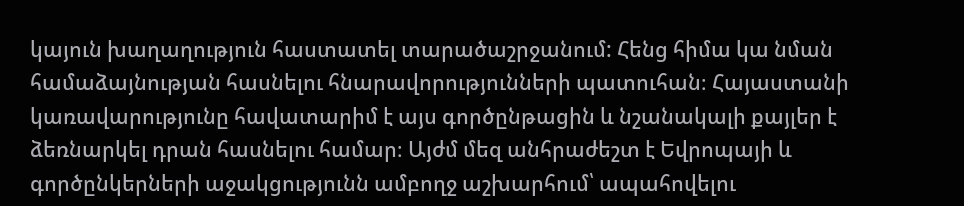կայուն խաղաղություն հաստատել տարածաշրջանում: Հենց հիմա կա նման համաձայնության հասնելու հնարավորությունների պատուհան։ Հայաստանի կառավարությունը հավատարիմ է այս գործընթացին և նշանակալի քայլեր է ձեռնարկել դրան հասնելու համար։ Այժմ մեզ անհրաժեշտ է Եվրոպայի և գործընկերների աջակցությունն ամբողջ աշխարհում՝ ապահովելու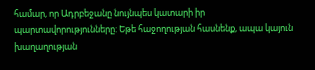համար, որ Ադրբեջանը նույնպես կատարի իր պարտավորությունները: Եթե հաջողության հասնենք, ապա կայուն խաղաղության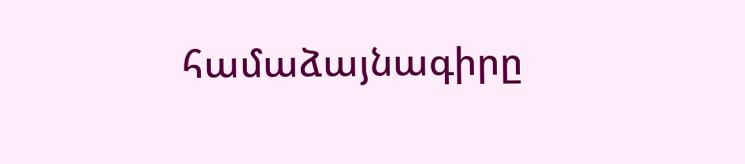համաձայնագիրը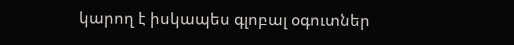կարող է իսկապես գլոբալ օգուտներ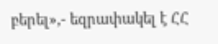բերել»,- եզրափակել է ՀՀ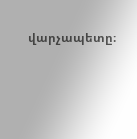վարչապետը։